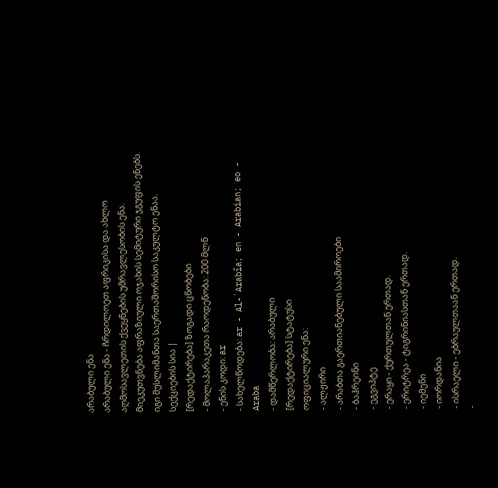არაბული ენა
არაბული ენა - ჩრდილოეთ აფრიკისა და ახლო აღმოსავლეთის ქვეყნების უმრავლესობის ენა. მიეკუთვნება აფრაზიული ოჯახის სემიტური ჯგუფის ენებს. იგი მუსლიმანთა საერთაშორისო საკულტო ენაა.
სექციების სია |
[რედაქტირება] ზოგადი ცნობები
- მოლაპარაკეთა რაოდენობა: 200 მლნ
- ენის კოდი: ar
- სახელწოდება: ar - Al-`Arabîa; en - Arabian; eo - Araba
- დამწერლობა: არაბული
[რედაქტირება] სტატუსი
ოფიციალური ენა:
- ალჟირი
- არაბთა გაერთიანებული საამიროები
- ბაჰრეინი
- ეგვიპტე
- ერაყი - ქურთულთან ერთად.
- ერიტრეა - ტიგრინიასთან ერთად.
- იემენი
- იორდანია
- ისრაელი - ებრაულთაან ერთად.
-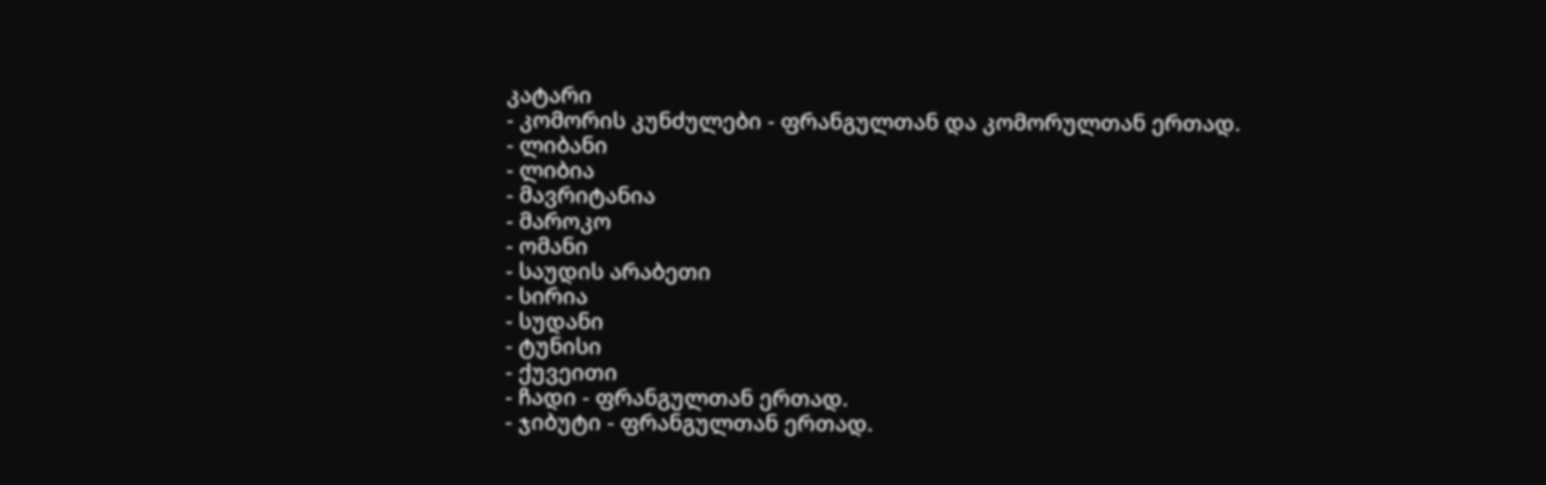კატარი
- კომორის კუნძულები - ფრანგულთან და კომორულთან ერთად.
- ლიბანი
- ლიბია
- მავრიტანია
- მაროკო
- ომანი
- საუდის არაბეთი
- სირია
- სუდანი
- ტუნისი
- ქუვეითი
- ჩადი - ფრანგულთან ერთად.
- ჯიბუტი - ფრანგულთან ერთად.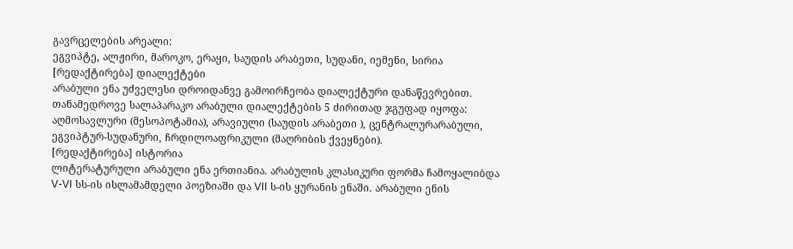გავრცელების არეალი:
ეგვიპტე, ალჟირი, მაროკო, ერაყი, საუდის არაბეთი, სუდანი, იემენი, სირია
[რედაქტირება] დიალექტები
არაბული ენა უძველესი დროიდანვე გამოირჩეობა დიალექტური დანაწევრებით. თანამედროვე სალაპარაკო არაბული დიალექტების 5 ძირითად ჯგუფად იყოფა: აღმოსავლური (მესოპოტამია), არავიული (საუდის არაბეთი ), ცენტრალურარაბული, ეგვიპტურ-სუდანური, ჩრდილოაფრიკული (მაღრიბის ქვეყნები).
[რედაქტირება] ისტორია
ლიტერატურული არაბული ენა ერთიანია. არაბულის კლასიკური ფორმა ჩამოყალიბდა V-VI სს-ის ისლამამდელი პოეზიაში და VII ს-ის ყურანის ენაში. არაბული ენის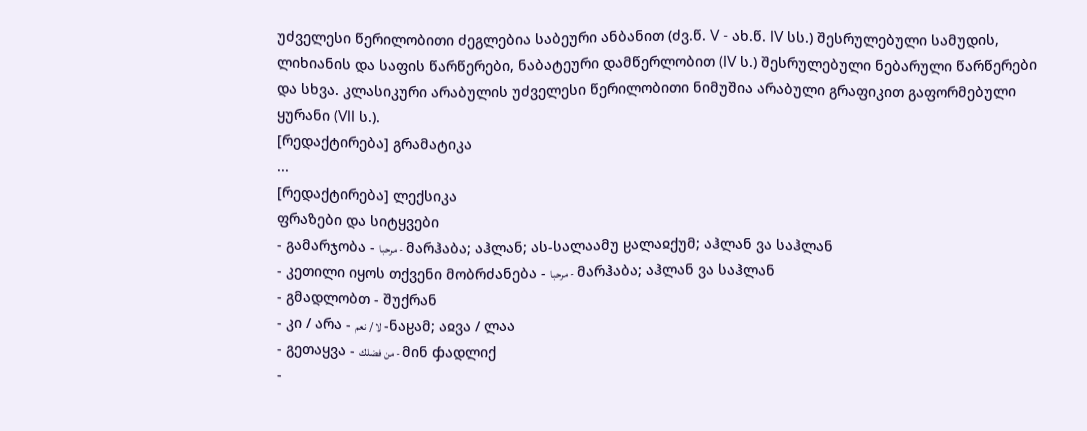უძველესი წერილობითი ძეგლებია საბეური ანბანით (ძვ.წ. V - ახ.წ. IV სს.) შესრულებული სამუდის, ლიხიანის და საფის წარწერები, ნაბატეური დამწერლობით (IV ს.) შესრულებული ნებარული წარწერები და სხვა. კლასიკური არაბულის უძველესი წერილობითი ნიმუშია არაბული გრაფიკით გაფორმებული ყურანი (VII ს.).
[რედაქტირება] გრამატიკა
...
[რედაქტირება] ლექსიკა
ფრაზები და სიტყვები
- გამარჯობა - مرحبا - მარჰაბა; აჰლან; ას-სალაამუ ჸალაჲქუმ; აჰლან ვა საჰლან
- კეთილი იყოს თქვენი მობრძანება - مرحبا - მარჰაბა; აჰლან ვა საჰლან
- გმადლობთ - შუქრან
- კი / არა - لا / نعم -ნაჸამ; აჲვა / ლაა
- გეთაყვა - من فضلك - მინ ჶადლიქ
-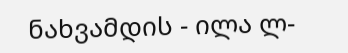ნახვამდის - ილა ლ-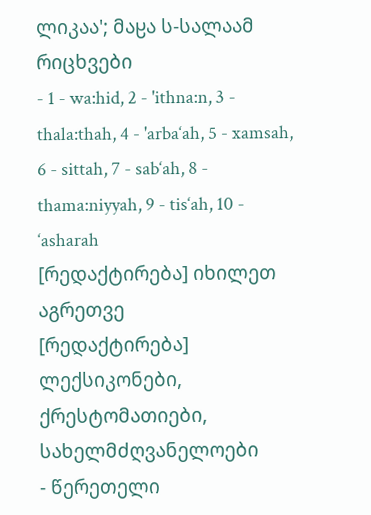ლიკაა'; მაჸა ს-სალაამ
რიცხვები
- 1 - wa:hid, 2 - 'ithna:n, 3 - thala:thah, 4 - 'arba‘ah, 5 - xamsah, 6 - sittah, 7 - sab‘ah, 8 - thama:niyyah, 9 - tis‘ah, 10 - ‘asharah
[რედაქტირება] იხილეთ აგრეთვე
[რედაქტირება] ლექსიკონები, ქრესტომათიები, სახელმძღვანელოები
- წერეთელი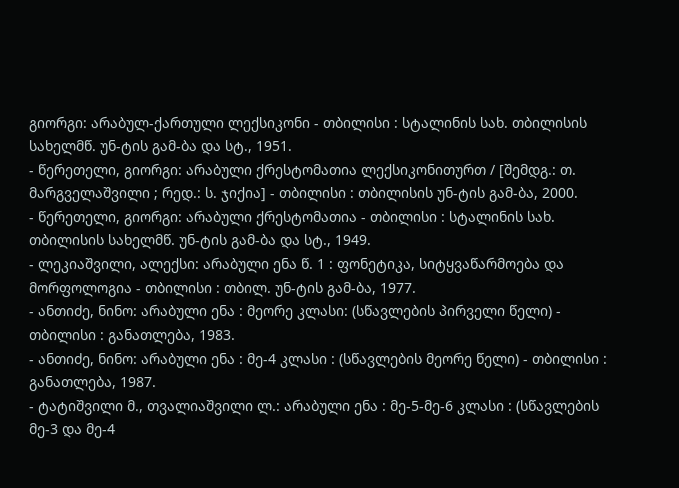გიორგი: არაბულ-ქართული ლექსიკონი - თბილისი : სტალინის სახ. თბილისის სახელმწ. უნ-ტის გამ-ბა და სტ., 1951.
- წერეთელი, გიორგი: არაბული ქრესტომათია ლექსიკონითურთ / [შემდგ.: თ. მარგველაშვილი ; რედ.: ს. ჯიქია] - თბილისი : თბილისის უნ-ტის გამ-ბა, 2000.
- წერეთელი, გიორგი: არაბული ქრესტომათია - თბილისი : სტალინის სახ. თბილისის სახელმწ. უნ-ტის გამ-ბა და სტ., 1949.
- ლეკიაშვილი, ალექსი: არაბული ენა წ. 1 : ფონეტიკა, სიტყვაწარმოება და მორფოლოგია - თბილისი : თბილ. უნ-ტის გამ-ბა, 1977.
- ანთიძე, ნინო: არაბული ენა : მეორე კლასი: (სწავლების პირველი წელი) - თბილისი : განათლება, 1983.
- ანთიძე, ნინო: არაბული ენა : მე-4 კლასი : (სწავლების მეორე წელი) - თბილისი : განათლება, 1987.
- ტატიშვილი მ., თვალიაშვილი ლ.: არაბული ენა : მე-5-მე-6 კლასი : (სწავლების მე-3 და მე-4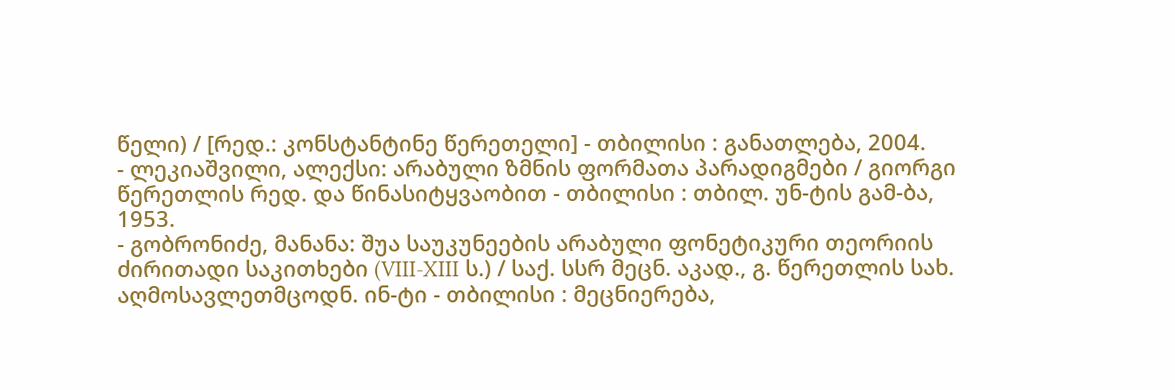წელი) / [რედ.: კონსტანტინე წერეთელი] - თბილისი : განათლება, 2004.
- ლეკიაშვილი, ალექსი: არაბული ზმნის ფორმათა პარადიგმები / გიორგი წერეთლის რედ. და წინასიტყვაობით - თბილისი : თბილ. უნ-ტის გამ-ბა, 1953.
- გობრონიძე, მანანა: შუა საუკუნეების არაბული ფონეტიკური თეორიის ძირითადი საკითხები (VIII-XIII ს.) / საქ. სსრ მეცნ. აკად., გ. წერეთლის სახ. აღმოსავლეთმცოდნ. ინ-ტი - თბილისი : მეცნიერება,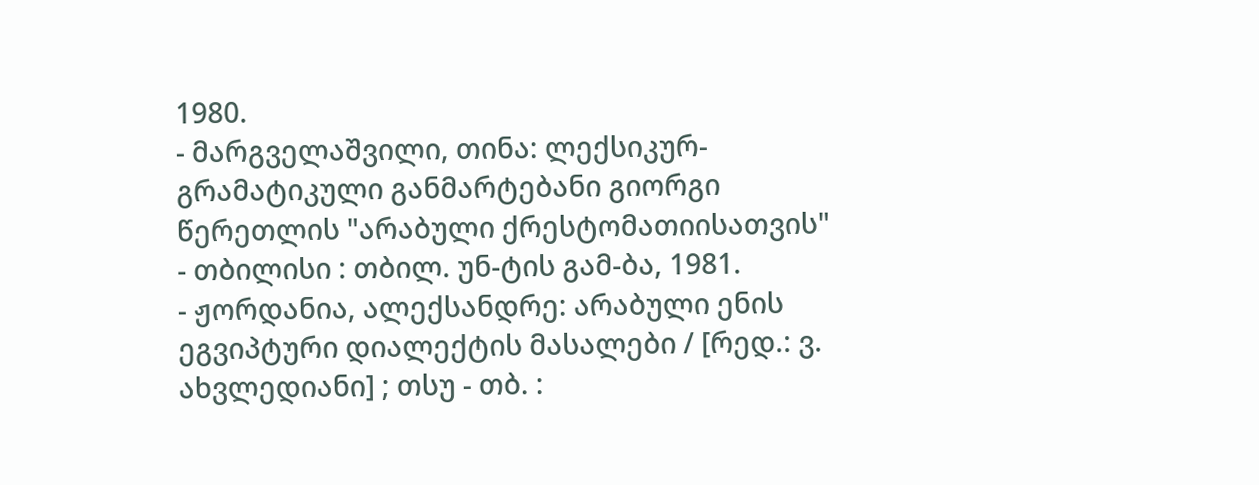1980.
- მარგველაშვილი, თინა: ლექსიკურ-გრამატიკული განმარტებანი გიორგი წერეთლის "არაბული ქრესტომათიისათვის" - თბილისი : თბილ. უნ-ტის გამ-ბა, 1981.
- ჟორდანია, ალექსანდრე: არაბული ენის ეგვიპტური დიალექტის მასალები / [რედ.: ვ. ახვლედიანი] ; თსუ - თბ. :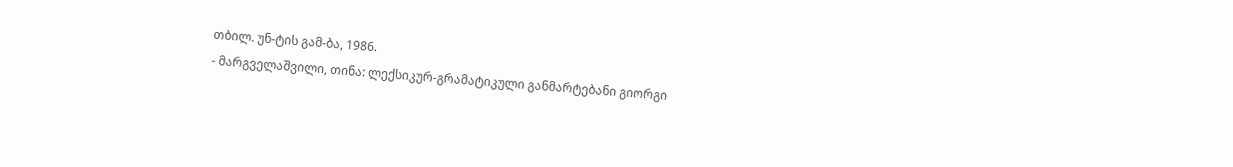თბილ. უნ-ტის გამ-ბა, 1986.
- მარგველაშვილი, თინა: ლექსიკურ-გრამატიკული განმარტებანი გიორგი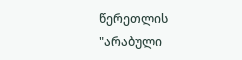წერეთლის "არაბული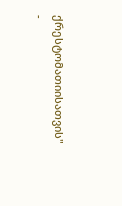ქრესტომათიისათვის" -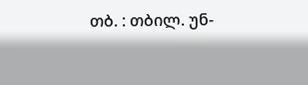თბ. : თბილ. უნ-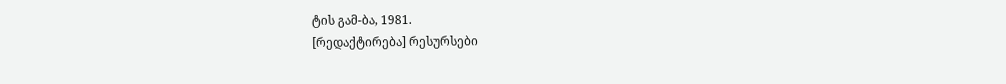ტის გამ-ბა, 1981.
[რედაქტირება] რესურსები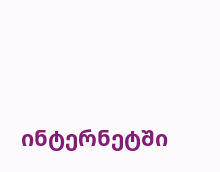ინტერნეტში